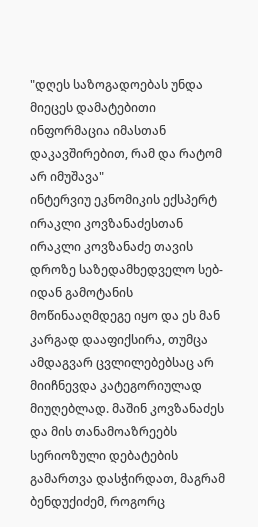"დღეს საზოგადოებას უნდა მიეცეს დამატებითი ინფორმაცია იმასთან დაკავშირებით, რამ და რატომ არ იმუშავა"
ინტერვიუ ეკნომიკის ექსპერტ ირაკლი კოვზანაძესთან
ირაკლი კოვზანაძე თავის დროზე საზედამხედველო სებ-იდან გამოტანის მოწინააღმდეგე იყო და ეს მან კარგად დააფიქსირა, თუმცა ამდაგვარ ცვლილებებსაც არ მიიჩნევდა კატეგორიულად მიუღებლად. მაშინ კოვზანაძეს და მის თანამოაზრეებს სერიოზული დებატების გამართვა დასჭირდათ, მაგრამ ბენდუქიძემ, როგორც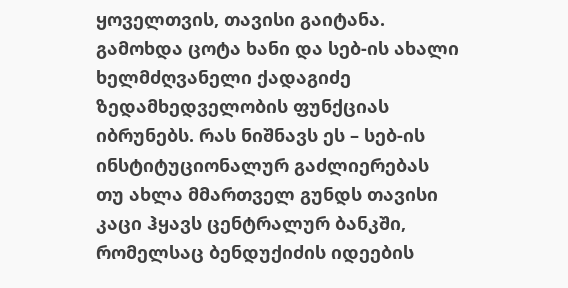ყოველთვის, თავისი გაიტანა. გამოხდა ცოტა ხანი და სებ-ის ახალი ხელმძღვანელი ქადაგიძე ზედამხედველობის ფუნქციას იბრუნებს. რას ნიშნავს ეს – სებ-ის ინსტიტუციონალურ გაძლიერებას თუ ახლა მმართველ გუნდს თავისი კაცი ჰყავს ცენტრალურ ბანკში, რომელსაც ბენდუქიძის იდეების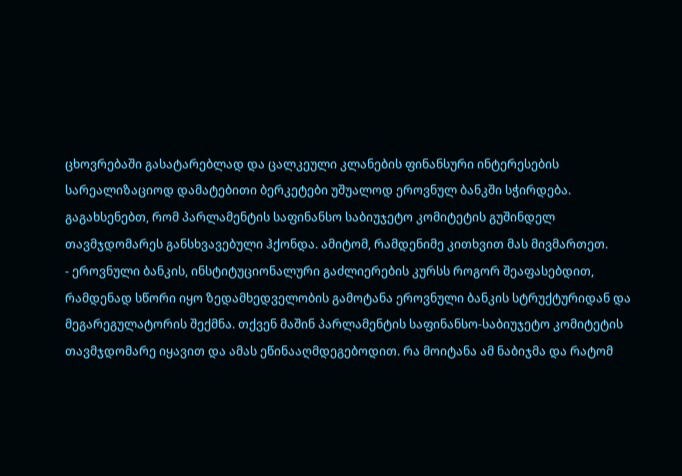ცხოვრებაში გასატარებლად და ცალკეული კლანების ფინანსური ინტერესების სარეალიზაციოდ დამატებითი ბერკეტები უშუალოდ ეროვნულ ბანკში სჭირდება. გაგახსენებთ, რომ პარლამენტის საფინანსო საბიუჯეტო კომიტეტის გუშინდელ თავმჯდომარეს განსხვავებული ჰქონდა. ამიტომ, რამდენიმე კითხვით მას მივმართეთ.
- ეროვნული ბანკის, ინსტიტუციონალური გაძლიერების კურსს როგორ შეაფასებდით, რამდენად სწორი იყო ზედამხედველობის გამოტანა ეროვნული ბანკის სტრუქტურიდან და მეგარეგულატორის შექმნა. თქვენ მაშინ პარლამენტის საფინანსო-საბიუჯეტო კომიტეტის თავმჯდომარე იყავით და ამას ეწინააღმდეგებოდით. რა მოიტანა ამ ნაბიჯმა და რატომ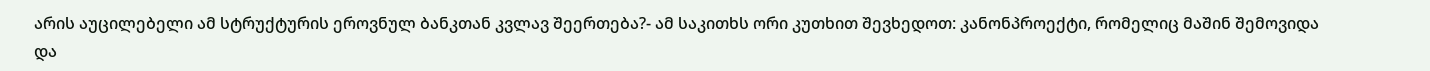არის აუცილებელი ამ სტრუქტურის ეროვნულ ბანკთან კვლავ შეერთება?- ამ საკითხს ორი კუთხით შევხედოთ: კანონპროექტი, რომელიც მაშინ შემოვიდა და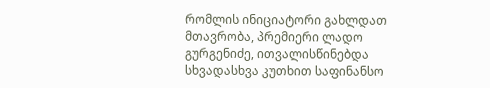რომლის ინიციატორი გახლდათ მთავრობა, პრემიერი ლადო გურგენიძე, ითვალისწინებდა სხვადასხვა კუთხით საფინანსო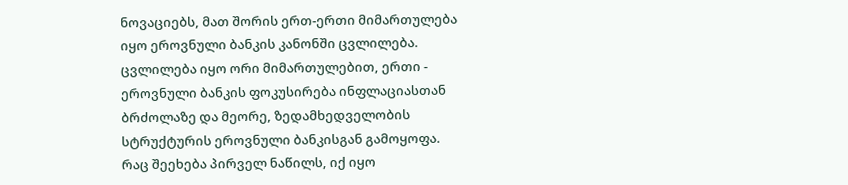ნოვაციებს, მათ შორის ერთ-ერთი მიმართულება იყო ეროვნული ბანკის კანონში ცვლილება. ცვლილება იყო ორი მიმართულებით, ერთი - ეროვნული ბანკის ფოკუსირება ინფლაციასთან ბრძოლაზე და მეორე, ზედამხედველობის სტრუქტურის ეროვნული ბანკისგან გამოყოფა. რაც შეეხება პირველ ნაწილს, იქ იყო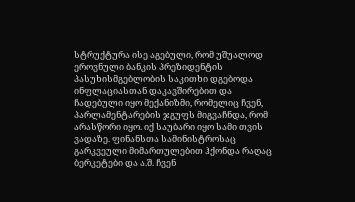სტრუქტურა ისე აგებული, რომ უშუალოდ ეროვნული ბანკის პრეზიდენტის პასუხისმგებლობის საკითხი დგებოდა ინფლაციასთან დაკავშირებით და ჩადებული იყო მექანიზმი, რომელიც ჩვენ, პარლამენტარების ჯგუფს მიგვაჩნდა, რომ არასწორი იყო. იქ საუბარი იყო სამი თვის ვადაზე. ფინანსთა სამინისტროსაც გარკვეული მიმართულებით ჰქონდა რაღაც ბერკეტები და ა.შ. ჩვენ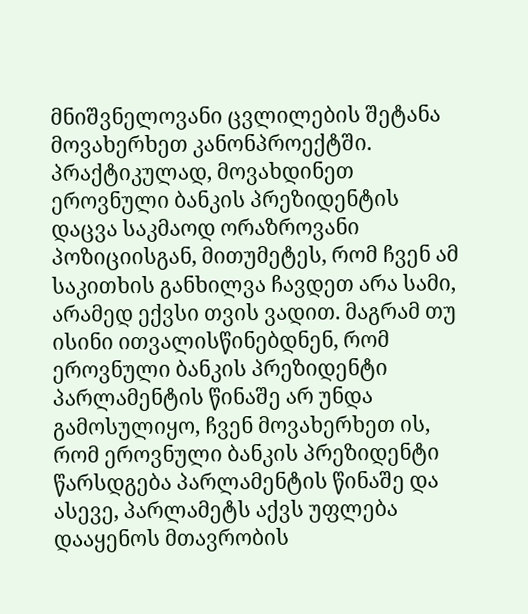მნიშვნელოვანი ცვლილების შეტანა მოვახერხეთ კანონპროექტში. პრაქტიკულად, მოვახდინეთ ეროვნული ბანკის პრეზიდენტის დაცვა საკმაოდ ორაზროვანი პოზიციისგან, მითუმეტეს, რომ ჩვენ ამ საკითხის განხილვა ჩავდეთ არა სამი, არამედ ექვსი თვის ვადით. მაგრამ თუ ისინი ითვალისწინებდნენ, რომ ეროვნული ბანკის პრეზიდენტი პარლამენტის წინაშე არ უნდა გამოსულიყო, ჩვენ მოვახერხეთ ის, რომ ეროვნული ბანკის პრეზიდენტი წარსდგება პარლამენტის წინაშე და ასევე, პარლამეტს აქვს უფლება დააყენოს მთავრობის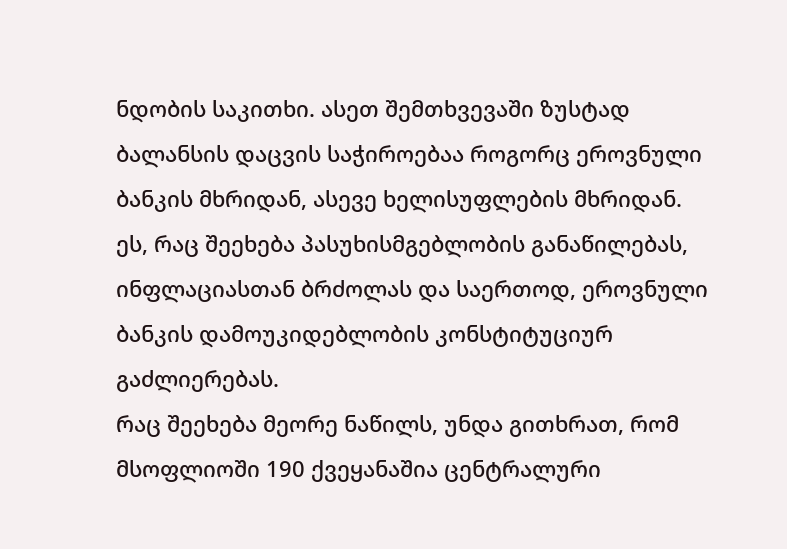ნდობის საკითხი. ასეთ შემთხვევაში ზუსტად ბალანსის დაცვის საჭიროებაა როგორც ეროვნული ბანკის მხრიდან, ასევე ხელისუფლების მხრიდან. ეს, რაც შეეხება პასუხისმგებლობის განაწილებას, ინფლაციასთან ბრძოლას და საერთოდ, ეროვნული ბანკის დამოუკიდებლობის კონსტიტუციურ გაძლიერებას.
რაც შეეხება მეორე ნაწილს, უნდა გითხრათ, რომ მსოფლიოში 190 ქვეყანაშია ცენტრალური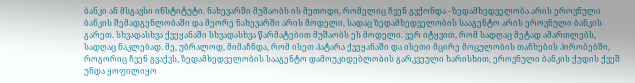ბანკი ან მსგავსი ინსტიტუტი. ნახევარში მუშაობს ის მეთოდი, რომელიც ჩვენ გვქონდა - ზედამხედველობა არის ეროვნული ბანკის შემადგენლობაში და მეორე ნახევარში არის მოდელი, სადაც ზედამხედველობის სააგენტო არის ეროვნული ბანკის გარეთ. სხვადასხვა ქვეყანაში სხვადასხვა წარმატებით მუშაობს ეს მოდელი. ვერ იტყვით, რომ სადღაც მეტად ამართლებს, სადღაც ნაკლებად. მე, უბრალოდ, მიმაჩნდა, რომ ისეთ პატარა ქვეყანაში და ისეთი მცირე მოცულობის თანხების პირობებში, როგორიც ჩვენ გვაქვს, ზედამხედველობის სააგენტო დამოუკიდებლობის გარკვეული ხარისხით, ეროვნული ბანკის ქუდის ქვეშ უნდა ყოფილიყო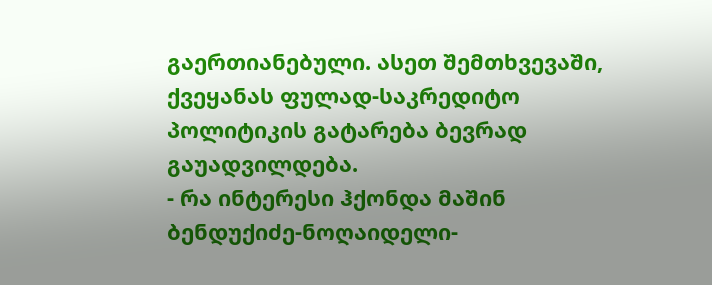გაერთიანებული. ასეთ შემთხვევაში, ქვეყანას ფულად-საკრედიტო პოლიტიკის გატარება ბევრად გაუადვილდება.
- რა ინტერესი ჰქონდა მაშინ ბენდუქიძე-ნოღაიდელი-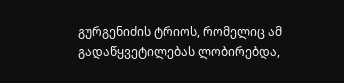გურგენიძის ტრიოს, რომელიც ამ გადაწყვეტილებას ლობირებდა,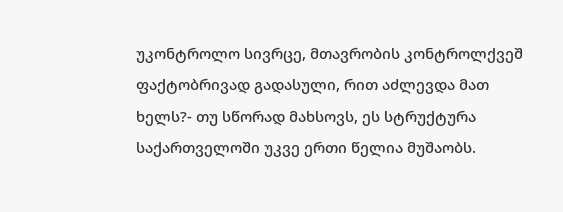უკონტროლო სივრცე, მთავრობის კონტროლქვეშ ფაქტობრივად გადასული, რით აძლევდა მათ ხელს?- თუ სწორად მახსოვს, ეს სტრუქტურა საქართველოში უკვე ერთი წელია მუშაობს.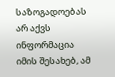საზოგადოებას არ აქვს ინფორმაცია იმის შესახებ, ამ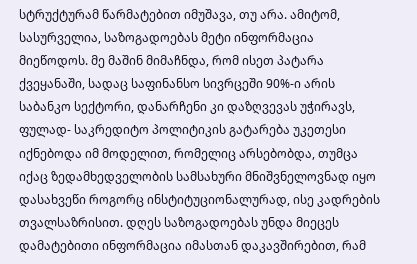სტრუქტურამ წარმატებით იმუშავა, თუ არა. ამიტომ, სასურველია, საზოგადოებას მეტი ინფორმაცია მიეწოდოს. მე მაშინ მიმაჩნდა, რომ ისეთ პატარა ქვეყანაში, სადაც საფინანსო სივრცეში 90%-ი არის საბანკო სექტორი, დანარჩენი კი დაზღვევას უჭირავს, ფულად- საკრედიტო პოლიტიკის გატარება უკეთესი იქნებოდა იმ მოდელით, რომელიც არსებობდა, თუმცა იქაც ზედამხედველობის სამსახური მნიშვნელოვნად იყო დასახვეწი როგორც ინსტიტუციონალურად, ისე კადრების თვალსაზრისით. დღეს საზოგადოებას უნდა მიეცეს დამატებითი ინფორმაცია იმასთან დაკავშირებით, რამ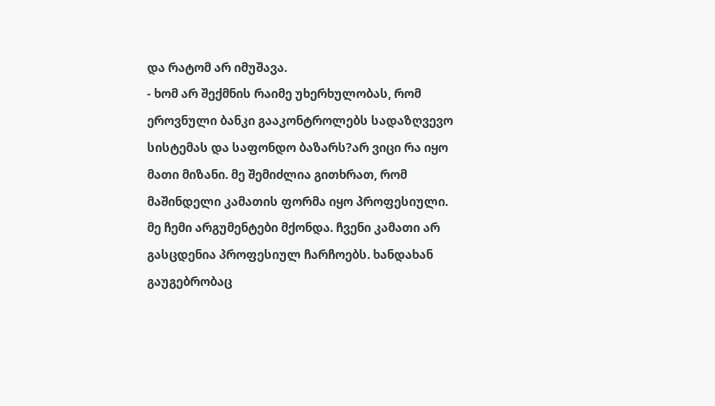და რატომ არ იმუშავა.
- ხომ არ შექმნის რაიმე უხერხულობას, რომ ეროვნული ბანკი გააკონტროლებს სადაზღვევო სისტემას და საფონდო ბაზარს?არ ვიცი რა იყო მათი მიზანი. მე შემიძლია გითხრათ, რომ მაშინდელი კამათის ფორმა იყო პროფესიული. მე ჩემი არგუმენტები მქონდა. ჩვენი კამათი არ გასცდენია პროფესიულ ჩარჩოებს. ხანდახან გაუგებრობაც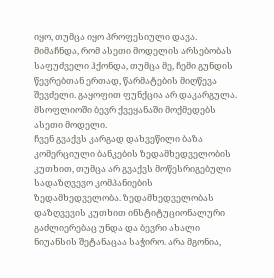იყო, თუმცა იყო პროფესიული დავა. მიმაჩნდა, რომ ასეთი მოდელის არსებობას საფუძველი ჰქონდა, თუმცა მე, ჩემი გუნდის წევრებთან ერთად, წარმატების მიღწევა შევძელი. გაყოფით ფუნქცია არ დაკარგულა. მსოფლიოში ბევრ ქვეყანაში მოქმედებს ასეთი მოდელი.
ჩვენ გვაქვს კარგად დახვეწილი ბაზა კომერციული ბანკების ზედამხედველობის კუთხით, თუმცა არ გვაქვს მოწესრიგებული სადაზღვევო კომპანიების ზედამხედველობა. ზედამხედველობას დაზღვევის კუთხით ინსტიტუციონალური გაძლიერებაც უნდა და ბევრი ახალი ნიუანსის შეტანაცაა საჭირო. არა მგონია,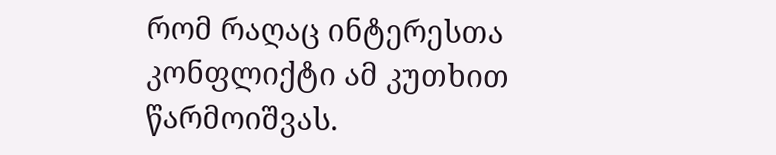რომ რაღაც ინტერესთა კონფლიქტი ამ კუთხით წარმოიშვას.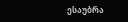ესაუბრა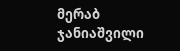მერაბ ჯანიაშვილი